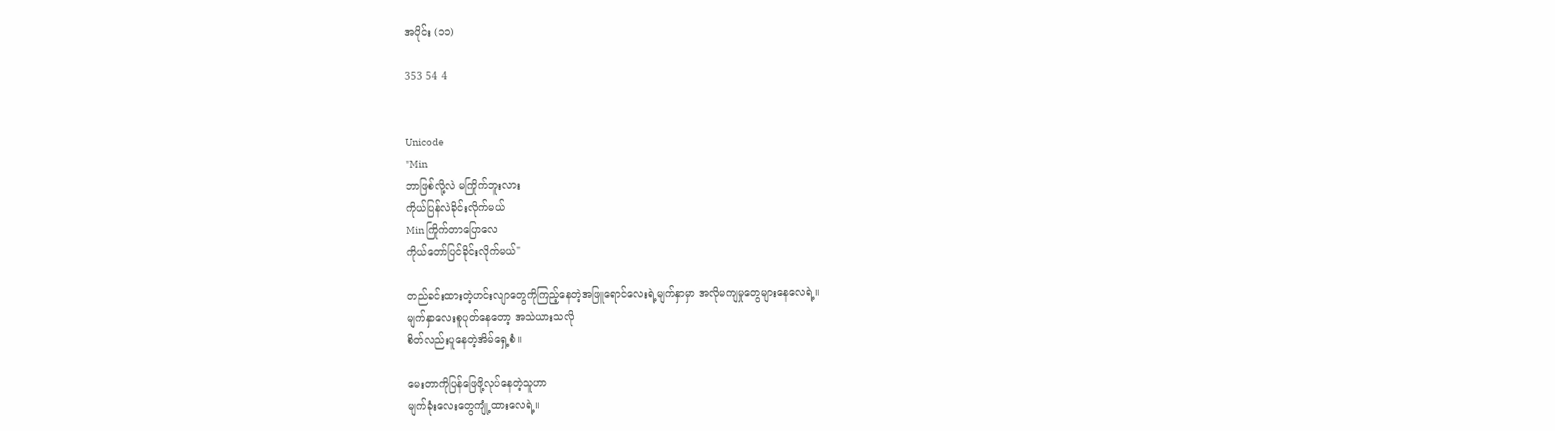အပိုင်း (၁၁)

353 54 4


Unicode
"Min
ဘာဖြစ်လို့လဲ မကြိုက်ဘူးလား
ကိုယ်ပြန်လဲခိုင်းလိုက်မယ်
Min ကြိုက်တာပြောလေ
ကိုယ်တော်ပြင်ခိုင်းလိုက်မယ်"

တည်ခင်းထားတဲ့ဟင်းလျာတွေကိုကြည့်နေတဲ့အဖြူရောင်လေးရဲ့မျက်နှာမှာ အလိုမကျမှုတွေများနေလေရဲ့။
မျက်နှာလေးစူပုတ်နေတော့ အသဲယားသလို
စိတ်လည်းပူနေတဲ့အိမ်ရှေ့စံ။

မေးတာကိုပြန်ဖြေဖို့လုပ်နေတဲ့သူဟာ
မျက်ခုံးလေးတွေကျုံ့ထားလေရဲ့။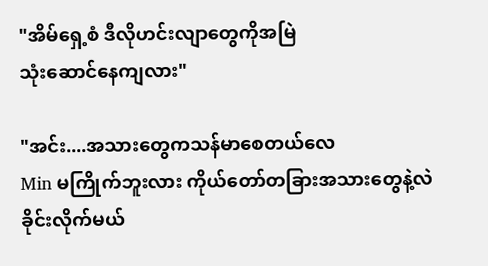"အိမ်ရှေ့စံ ဒီလိုဟင်းလျာတွေကိုအမြဲ
သုံးဆောင်နေကျလား"

"အင်း....အသားတွေကသန်မာစေတယ်လေ
Min မကြိုက်ဘူးလား ကိုယ်တော်တခြားအသားတွေနဲ့လဲခိုင်းလိုက်မယ်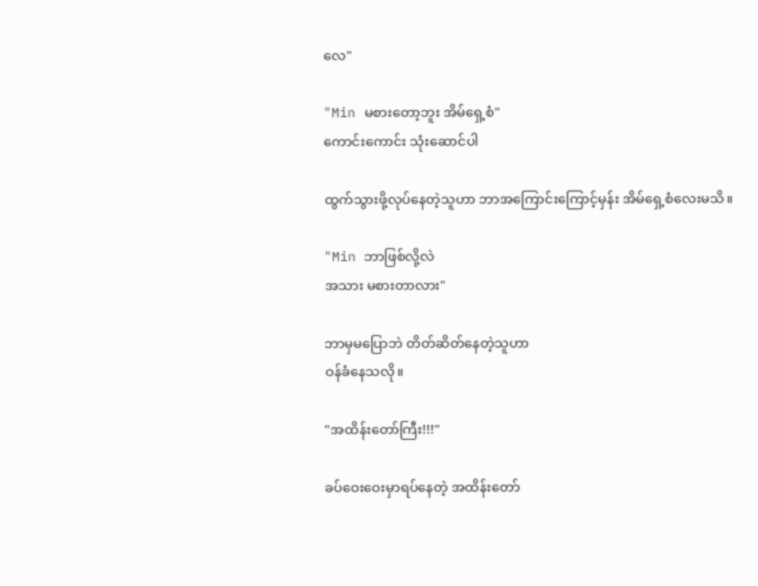လေ"

"Min မစားတော့ဘူး အိမ်ရှေ့စံ"
ကောင်းကောင်း သုံးဆောင်ပါ

ထွက်သွားဖို့လုပ်နေတဲ့သူဟာ ဘာအကြောင်းကြောင့်မှန်း အိမ်ရှေ့စံလေးမသိ။

"Min ဘာဖြစ်လို့လဲ
အသား မစားတာလား"

ဘာမှမပြောဘဲ တိတ်ဆိတ်နေတဲ့သူဟာ
ဝန်ခံနေသလို။

"အထိန်းတော်ကြီး!!!"

ခပ်ဝေးဝေးမှာရပ်နေတဲ့ အထိန်းတော်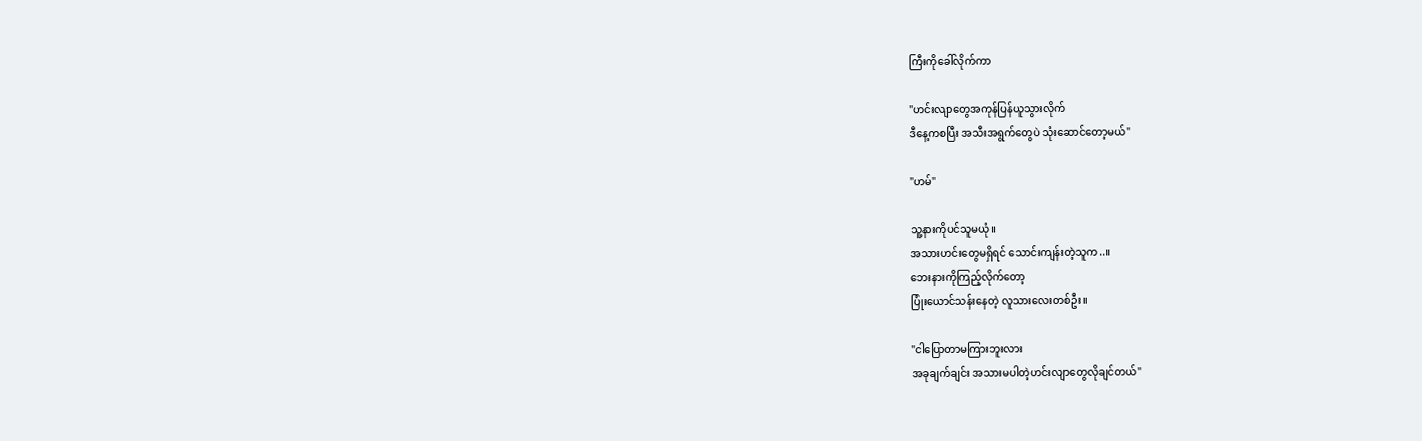ကြီးကိုခေါ်လိုက်ကာ

"ဟင်းလျာတွေအကုန်ပြန်ယူသွားလိုက်
ဒီနေ့ကစပြီး အသီးအရွက်တွေပဲ သုံးဆောင်တော့မယ်"

"ဟမ်"

သူ့နားကိုပင်သူမယုံ။
အသားဟင်းတွေမရှိရင် သောင်းကျန်းတဲ့သူက..။
ဘေးနားကိုကြည့်လိုက်တော့
ပြုံးယောင်သန်းနေတဲ့ လူသားလေးတစ်ဦး။

"ငါပြောတာမကြားဘူးလား
အခုချက်ချင်း အသားမပါတဲ့ဟင်းလျာတွေလိုချင်တယ်"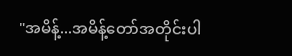"အမိန့်...အမိန့်တော်အတိုင်းပါ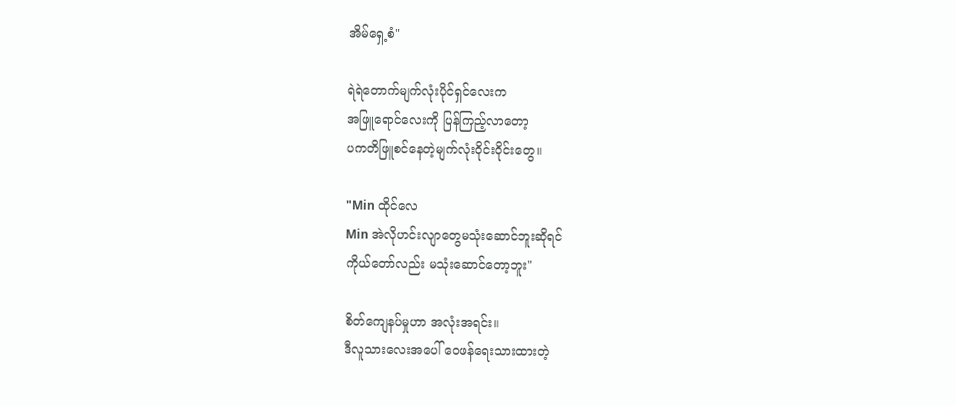အိမ်ရှေ့စံ"

ရဲရဲတောက်မျက်လုံးပိုင်ရှင်လေးက
အဖြူရောင်လေးကို ပြန်ကြည့်လာတော့
ပကတိဖြူစင်နေတဲ့မျက်လုံးဝိုင်းဝိုင်းတွေ။

"Min ထိုင်လေ
Min အဲလိုဟင်းလျာတွေမသုံးဆောင်ဘူးဆိုရင်
ကိုယ်တော်လည်း မသုံးဆောင်တော့ဘူး"

စိတ်ကျေနပ်မှုဟာ အလုံးအရင်း။
ဒီလူသားလေးအပေါ် ဝေဖန်ရေးသားထားတဲ့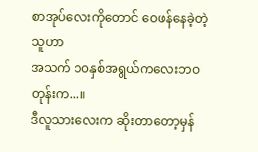စာအုပ်လေးကိုတောင် ဝေဖန်နေခဲ့တဲ့သူဟာ
အသက် ၁၀နှစ်အရွယ်ကလေးဘဝတုန်းက...။
ဒီလူသားလေးက ဆိုးတာတော့မှန်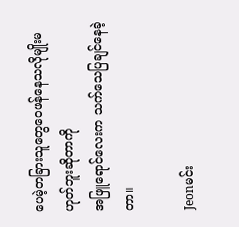ပေမဲ့တခြားသူတွေဝေဖန်နေသလိုမျိုးမဟုတ်ဘူးဆိုတာကို
အဖြူရောင်လေးက သက်သေပြချင်နေခဲ့တာ။

Jeonမင်း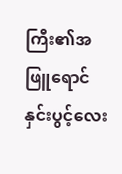ကြီး၏အဖြူရောင်နှင်းပွင့်လေး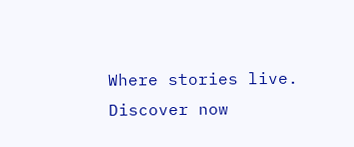Where stories live. Discover now